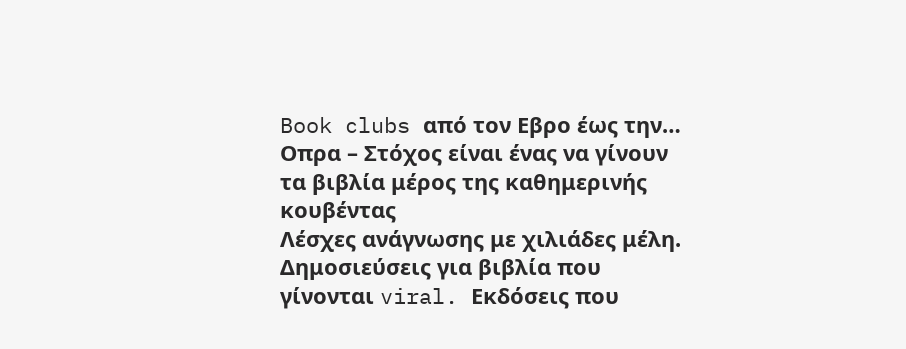Book clubs από τον Εβρο έως την… Οπρα – Στόχος είναι ένας να γίνουν τα βιβλία μέρος της καθημερινής κουβέντας
Λέσχες ανάγνωσης με χιλιάδες μέλη. Δημοσιεύσεις για βιβλία που γίνονται viral. Εκδόσεις που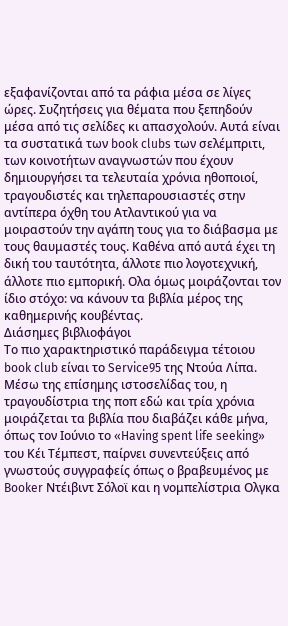εξαφανίζονται από τα ράφια μέσα σε λίγες ώρες. Συζητήσεις για θέματα που ξεπηδούν μέσα από τις σελίδες κι απασχολούν. Αυτά είναι τα συστατικά των book clubs των σελέμπριτι, των κοινοτήτων αναγνωστών που έχουν δημιουργήσει τα τελευταία χρόνια ηθοποιοί, τραγουδιστές και τηλεπαρουσιαστές στην αντίπερα όχθη του Ατλαντικού για να μοιραστούν την αγάπη τους για το διάβασμα με τους θαυμαστές τους. Καθένα από αυτά έχει τη δική του ταυτότητα, άλλοτε πιο λογοτεχνική, άλλοτε πιο εμπορική. Ολα όμως μοιράζονται τον ίδιο στόχο: να κάνουν τα βιβλία μέρος της καθημερινής κουβέντας.
Διάσημες βιβλιοφάγοι
Το πιο χαρακτηριστικό παράδειγμα τέτοιου book club είναι το Service95 της Ντούα Λίπα. Μέσω της επίσημης ιστοσελίδας του, η τραγουδίστρια της ποπ εδώ και τρία χρόνια μοιράζεται τα βιβλία που διαβάζει κάθε μήνα, όπως τον Ιούνιο το «Having spent life seeking» του Κέι Τέμπεστ, παίρνει συνεντεύξεις από γνωστούς συγγραφείς όπως ο βραβευμένος με Booker Ντέιβιντ Σόλοϊ και η νομπελίστρια Ολγκα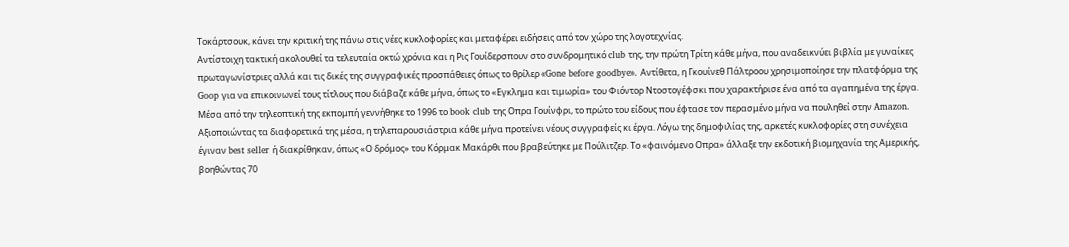Τοκάρτσουκ, κάνει την κριτική της πάνω στις νέες κυκλοφορίες και μεταφέρει ειδήσεις από τον χώρο της λογοτεχνίας.
Αντίστοιχη τακτική ακολουθεί τα τελευταία οκτώ χρόνια και η Ρις Γουίδερσπουν στο συνδρομητικό club της, την πρώτη Τρίτη κάθε μήνα, που αναδεικνύει βιβλία με γυναίκες πρωταγωνίστριες αλλά και τις δικές της συγγραφικές προσπάθειες όπως το θρίλερ «Gone before goodbye». Αντίθετα, η Γκουίνεθ Πάλτροου χρησιμοπoίησε την πλατφόρμα της Goop για να επικοινωνεί τους τίτλους που διάβαζε κάθε μήνα, όπως το «Εγκλημα και τιμωρία» του Φιόντορ Ντοστογέφσκι που χαρακτήρισε ένα από τα αγαπημένα της έργα.
Μέσα από την τηλεοπτική της εκπομπή γεννήθηκε το 1996 το book club της Οπρα Γουίνφρι, το πρώτο του είδους που έφτασε τον περασμένο μήνα να πουληθεί στην Amazon. Αξιοποιώντας τα διαφορετικά της μέσα, η τηλεπαρουσιάστρια κάθε μήνα προτείνει νέους συγγραφείς κι έργα. Λόγω της δημοφιλίας της, αρκετές κυκλοφορίες στη συνέχεια έγιναν best seller ή διακρίθηκαν, όπως «Ο δρόμος» του Κόρμακ Μακάρθι που βραβεύτηκε με Πούλιτζερ. Το «φαινόμενο Οπρα» άλλαξε την εκδοτική βιομηχανία της Αμερικής, βοηθώντας 70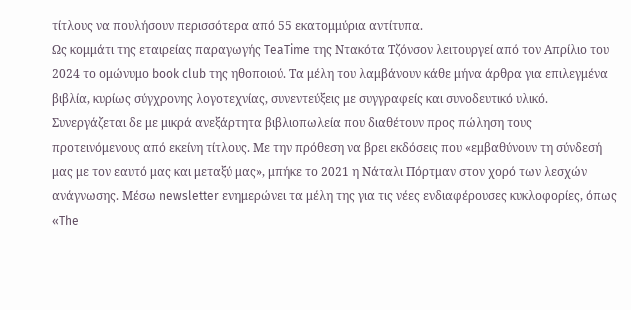τίτλους να πουλήσουν περισσότερα από 55 εκατομμύρια αντίτυπα.
Ως κομμάτι της εταιρείας παραγωγής TeaTime της Ντακότα Τζόνσον λειτουργεί από τον Απρίλιο του 2024 το ομώνυμο book club της ηθοποιού. Τα μέλη του λαμβάνουν κάθε μήνα άρθρα για επιλεγμένα βιβλία, κυρίως σύγχρονης λογοτεχνίας, συνεντεύξεις με συγγραφείς και συνοδευτικό υλικό. Συνεργάζεται δε με μικρά ανεξάρτητα βιβλιοπωλεία που διαθέτουν προς πώληση τους προτεινόμενους από εκείνη τίτλους. Με την πρόθεση να βρει εκδόσεις που «εμβαθύνουν τη σύνδεσή μας με τον εαυτό μας και μεταξύ μας», μπήκε το 2021 η Νάταλι Πόρτμαν στον χορό των λεσχών ανάγνωσης. Μέσω newsletter ενημερώνει τα μέλη της για τις νέες ενδιαφέρουσες κυκλοφορίες, όπως «The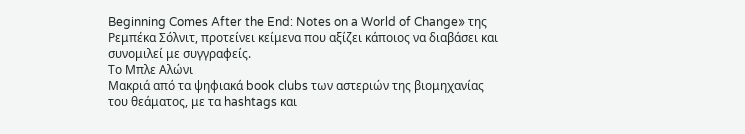Beginning Comes After the End: Notes on a World of Change» της Ρεμπέκα Σόλνιτ, προτείνει κείμενα που αξίζει κάποιος να διαβάσει και συνομιλεί με συγγραφείς.
Το Μπλε Αλώνι
Μακριά από τα ψηφιακά book clubs των αστεριών της βιομηχανίας του θεάματος, με τα hashtags και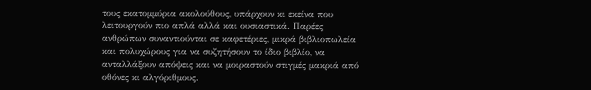τους εκατομμύρια ακολούθους, υπάρχουν κι εκείνα που λειτουργούν πιο απλά αλλά και ουσιαστικά. Παρέες ανθρώπων συναντιούνται σε καφετέριες, μικρά βιβλιοπωλεία και πολυχώρους για να συζητήσουν το ίδιο βιβλίο, να ανταλλάξουν απόψεις και να μοιραστούν στιγμές μακριά από οθόνες κι αλγόριθμους.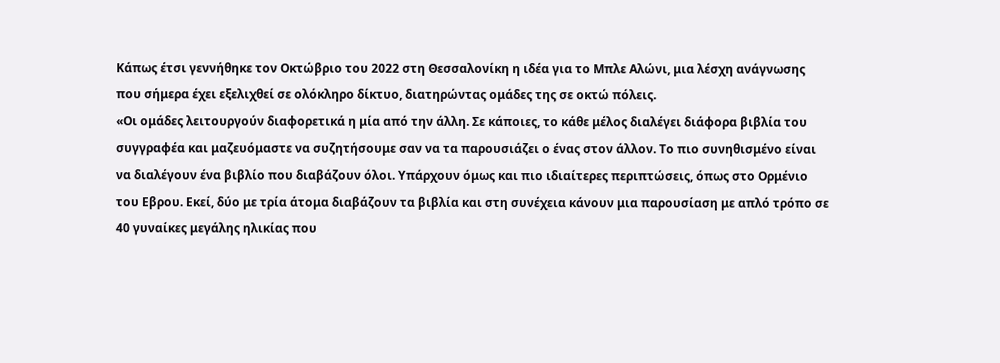Κάπως έτσι γεννήθηκε τον Οκτώβριο του 2022 στη Θεσσαλονίκη η ιδέα για το Μπλε Αλώνι, μια λέσχη ανάγνωσης που σήμερα έχει εξελιχθεί σε ολόκληρο δίκτυο, διατηρώντας ομάδες της σε οκτώ πόλεις.
«Οι ομάδες λειτουργούν διαφορετικά η μία από την άλλη. Σε κάποιες, το κάθε μέλος διαλέγει διάφορα βιβλία του συγγραφέα και μαζευόμαστε να συζητήσουμε σαν να τα παρουσιάζει ο ένας στον άλλον. Το πιο συνηθισμένο είναι να διαλέγουν ένα βιβλίο που διαβάζουν όλοι. Υπάρχουν όμως και πιο ιδιαίτερες περιπτώσεις, όπως στο Ορμένιο του Εβρου. Εκεί, δύο με τρία άτομα διαβάζουν τα βιβλία και στη συνέχεια κάνουν μια παρουσίαση με απλό τρόπο σε 40 γυναίκες μεγάλης ηλικίας που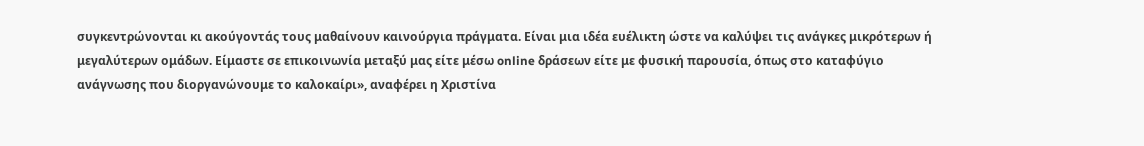συγκεντρώνονται κι ακούγοντάς τους μαθαίνουν καινούργια πράγματα. Είναι μια ιδέα ευέλικτη ώστε να καλύψει τις ανάγκες μικρότερων ή μεγαλύτερων ομάδων. Είμαστε σε επικοινωνία μεταξύ μας είτε μέσω online δράσεων είτε με φυσική παρουσία, όπως στο καταφύγιο ανάγνωσης που διοργανώνουμε το καλοκαίρι», αναφέρει η Χριστίνα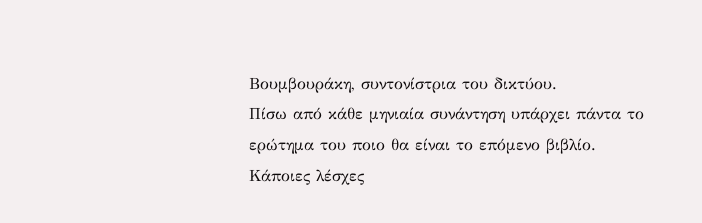Βουμβουράκη, συντονίστρια του δικτύου.
Πίσω από κάθε μηνιαία συνάντηση υπάρχει πάντα το ερώτημα του ποιο θα είναι το επόμενο βιβλίο. Κάποιες λέσχες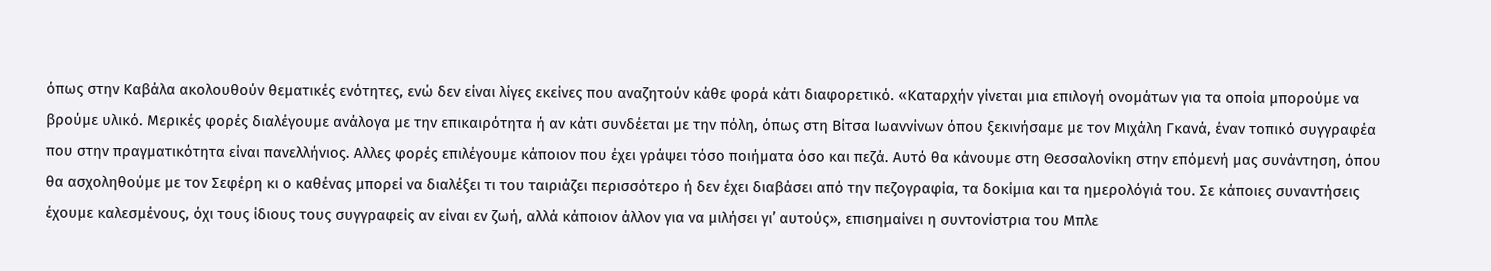όπως στην Καβάλα ακολουθούν θεματικές ενότητες, ενώ δεν είναι λίγες εκείνες που αναζητούν κάθε φορά κάτι διαφορετικό. «Καταρχήν γίνεται μια επιλογή ονομάτων για τα οποία μπορούμε να βρούμε υλικό. Μερικές φορές διαλέγουμε ανάλογα με την επικαιρότητα ή αν κάτι συνδέεται με την πόλη, όπως στη Βίτσα Ιωαννίνων όπου ξεκινήσαμε με τον Μιχάλη Γκανά, έναν τοπικό συγγραφέα που στην πραγματικότητα είναι πανελλήνιος. Αλλες φορές επιλέγουμε κάποιον που έχει γράψει τόσο ποιήματα όσο και πεζά. Αυτό θα κάνουμε στη Θεσσαλονίκη στην επόμενή μας συνάντηση, όπου θα ασχοληθούμε με τον Σεφέρη κι ο καθένας μπορεί να διαλέξει τι του ταιριάζει περισσότερο ή δεν έχει διαβάσει από την πεζογραφία, τα δοκίμια και τα ημερολόγιά του. Σε κάποιες συναντήσεις έχουμε καλεσμένους, όχι τους ίδιους τους συγγραφείς αν είναι εν ζωή, αλλά κάποιον άλλον για να μιλήσει γι’ αυτούς», επισημαίνει η συντονίστρια του Μπλε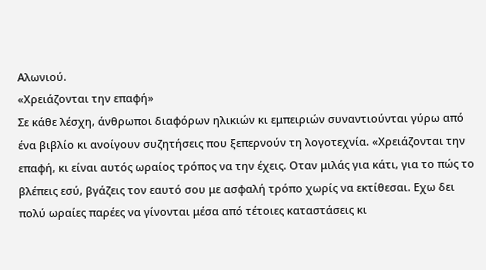Αλωνιού.
«Χρειάζονται την επαφή»
Σε κάθε λέσχη, άνθρωποι διαφόρων ηλικιών κι εμπειριών συναντιούνται γύρω από ένα βιβλίο κι ανοίγουν συζητήσεις που ξεπερνούν τη λογοτεχνία. «Χρειάζονται την επαφή, κι είναι αυτός ωραίος τρόπος να την έχεις. Οταν μιλάς για κάτι, για το πώς το βλέπεις εσύ, βγάζεις τον εαυτό σου με ασφαλή τρόπο χωρίς να εκτίθεσαι. Εχω δει πολύ ωραίες παρέες να γίνονται μέσα από τέτοιες καταστάσεις κι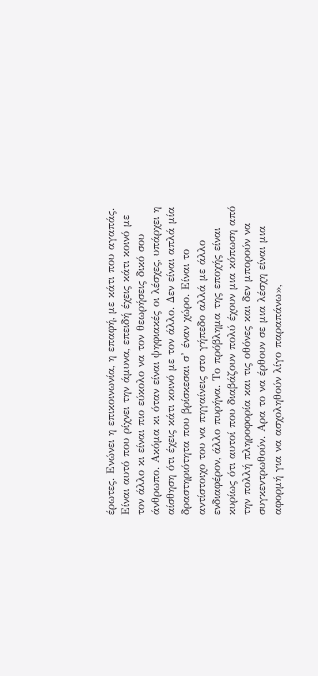έρωτες. Ενώνει η επικοινωνία, η επαφή, με κάτι που αγαπάς. Είναι αυτό που ρίχνει την άμυνα, επειδή έχεις κάτι κοινό με τον άλλο κι είναι πιο εύκολο να τον θεωρήσεις δικό σου άνθρωπο. Ακόμα κι όταν είναι ψηφιακές οι λέσχες, υπάρχει η αίσθηση ότι έχεις κάτι κοινό με τον άλλο. Δεν είναι απλά μία δραστηριότητα που βρίσκεσαι σ’ έναν χώρο. Είναι το αντίστοιχο του να πηγαίνεις στο γήπεδο αλλά με άλλο ενδιαφέρον, άλλο πυρήνα. Το πρόβλημα της εποχής είναι κυρίως ότι αυτοί που διαβάζουν πολύ έχουν μια κόπωση από την πολλή πληροφορία και τις οθόνες και δεν μπορούν να συγκεντρωθούν. Αρα το να έρθουν σε μια λέσχη είναι μια αφορμή για να ασχοληθούν λίγο παραπάνω»,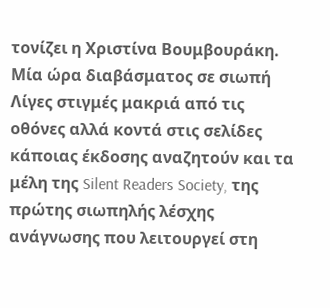τονίζει η Χριστίνα Βουμβουράκη.
Μία ώρα διαβάσματος σε σιωπή
Λίγες στιγμές μακριά από τις οθόνες αλλά κοντά στις σελίδες κάποιας έκδοσης αναζητούν και τα μέλη της Silent Readers Society, της πρώτης σιωπηλής λέσχης ανάγνωσης που λειτουργεί στη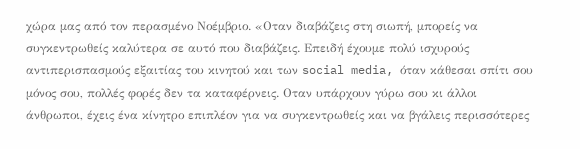χώρα μας από τον περασμένο Νοέμβριο. «Οταν διαβάζεις στη σιωπή, μπορείς να συγκεντρωθείς καλύτερα σε αυτό που διαβάζεις. Επειδή έχουμε πολύ ισχυρούς αντιπερισπασμούς εξαιτίας του κινητού και των social media, όταν κάθεσαι σπίτι σου μόνος σου, πολλές φορές δεν τα καταφέρνεις. Οταν υπάρχουν γύρω σου κι άλλοι άνθρωποι, έχεις ένα κίνητρο επιπλέον για να συγκεντρωθείς και να βγάλεις περισσότερες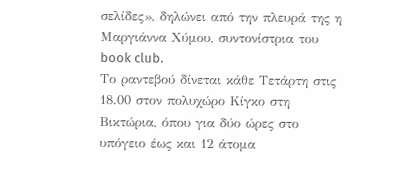σελίδες», δηλώνει από την πλευρά της η Μαργιάννα Χύμου, συντονίστρια του book club.
Το ραντεβού δίνεται κάθε Τετάρτη στις 18.00 στον πολυχώρο Κίγκο στη Βικτώρια, όπου για δύο ώρες στο υπόγειο έως και 12 άτομα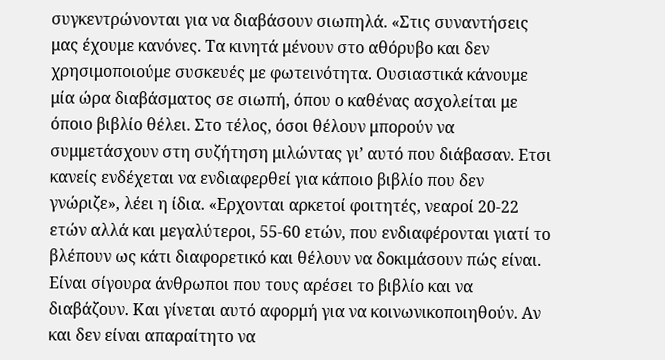συγκεντρώνονται για να διαβάσουν σιωπηλά. «Στις συναντήσεις μας έχουμε κανόνες. Τα κινητά μένουν στο αθόρυβο και δεν χρησιμοποιούμε συσκευές με φωτεινότητα. Ουσιαστικά κάνουμε μία ώρα διαβάσματος σε σιωπή, όπου ο καθένας ασχολείται με όποιο βιβλίο θέλει. Στο τέλος, όσοι θέλουν μπορούν να συμμετάσχουν στη συζήτηση μιλώντας γι’ αυτό που διάβασαν. Ετσι κανείς ενδέχεται να ενδιαφερθεί για κάποιο βιβλίο που δεν γνώριζε», λέει η ίδια. «Ερχονται αρκετοί φοιτητές, νεαροί 20-22 ετών αλλά και μεγαλύτεροι, 55-60 ετών, που ενδιαφέρονται γιατί το βλέπουν ως κάτι διαφορετικό και θέλουν να δοκιμάσουν πώς είναι. Είναι σίγουρα άνθρωποι που τους αρέσει το βιβλίο και να διαβάζουν. Και γίνεται αυτό αφορμή για να κοινωνικοποιηθούν. Αν και δεν είναι απαραίτητο να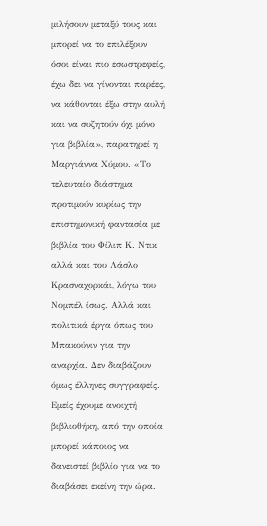μιλήσουν μεταξύ τους και μπορεί να το επιλέξουν όσοι είναι πιο εσωστρεφείς, έχω δει να γίνονται παρέες, να κάθονται έξω στην αυλή και να συζητούν όχι μόνο για βιβλία», παρατηρεί η Μαργιάννα Χύμου. «Το τελευταίο διάστημα προτιμούν κυρίως την επιστημονική φαντασία με βιβλία του Φίλιπ Κ. Ντικ αλλά και του Λάσλο Κρασναχορκάι, λόγω του Νομπέλ ίσως. Αλλά και πολιτικά έργα όπως του Μπακούνιν για την αναρχία. Δεν διαβάζουν όμως έλληνες συγγραφείς. Εμείς έχουμε ανοιχτή βιβλιοθήκη, από την οποία μπορεί κάποιος να δανειστεί βιβλίο για να το διαβάσει εκείνη την ώρα.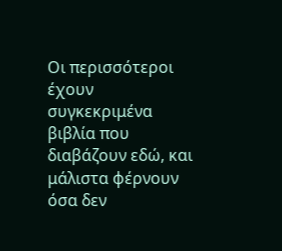Οι περισσότεροι έχουν συγκεκριμένα βιβλία που διαβάζουν εδώ, και μάλιστα φέρνουν όσα δεν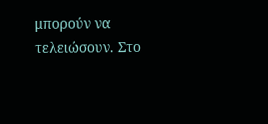μπορούν να τελειώσουν. Στο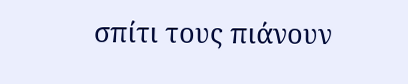σπίτι τους πιάνουν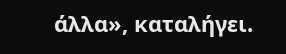άλλα», καταλήγει.